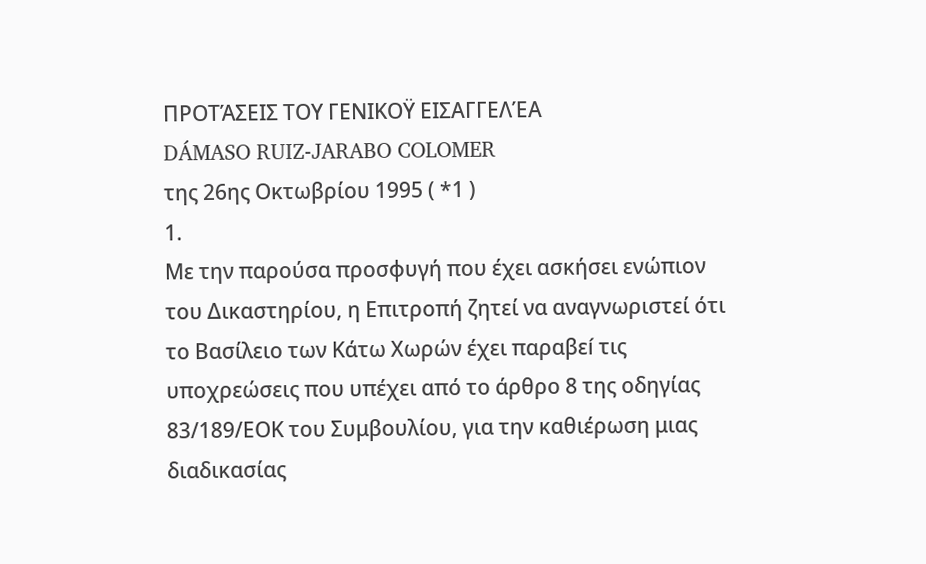ΠΡΟΤΆΣΕΙΣ ΤΟΥ ΓΕΝΙΚΟΫ ΕΙΣΑΓΓΕΛΈΑ
DÁMASO RUIZ-JARABO COLOMER
της 26ης Οκτωβρίου 1995 ( *1 )
1.
Με την παρούσα προσφυγή που έχει ασκήσει ενώπιον του Δικαστηρίου, η Επιτροπή ζητεί να αναγνωριστεί ότι το Βασίλειο των Κάτω Χωρών έχει παραβεí τις υποχρεώσεις που υπέχει από το άρθρο 8 της οδηγίας 83/189/ΕΟΚ του Συμβουλίου, για την καθιέρωση μιας διαδικασίας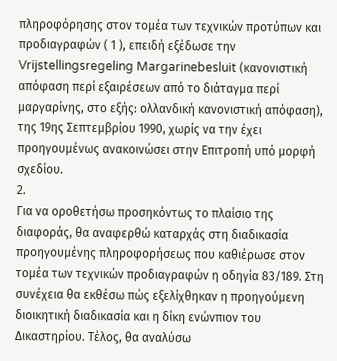πληροφόρησης στον τομέα των τεχνικών προτύπων και προδιαγραφών ( 1 ), επειδή εξέδωσε την Vrijstellingsregeling Margarinebesluit (κανονιστική απόφαση περί εξαιρέσεων από το διάταγμα περί μαργαρίνης, στο εξής: ολλανδική κανονιστική απόφαση), της 19ης Σεπτεμβρίου 1990, χωρίς να την έχει προηγουμένως ανακοινώσει στην Επιτροπή υπό μορφή σχεδίου.
2.
Για να οροθετήσω προσηκόντως το πλαίσιο της διαφοράς, θα αναφερθώ καταρχάς στη διαδικασία προηγουμένης πληροφορήσεως που καθιέρωσε στον τομέα των τεχνικών προδιαγραφών η οδηγία 83/189. Στη συνέχεια θα εκθέσω πώς εξελίχθηκαν η προηγούμενη διοικητική διαδικασία και η δίκη ενώνπιον του Δικαστηρίου. Τέλος, θα αναλύσω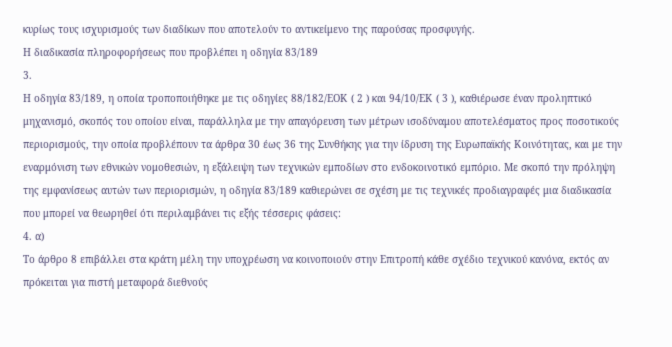κυρίως τους ισχυρισμούς των διαδίκων που αποτελούν το αντικείμενο της παρούσας προσφυγής.
Η διαδικασία πληροφορήσεως που προβλέπει η οδηγία 83/189
3.
Η οδηγία 83/189, η οποία τροποποιήθηκε με τις οδηγίες 88/182/ΕΟΚ ( 2 ) και 94/10/ΕΚ ( 3 ), καθιέρωσε έναν προληπτικό μηχανισμό, σκοπός του οποίου είναι, παράλληλα με την απαγόρευση των μέτρων ισοδύναμου αποτελέσματος προς ποσοτικούς περιορισμούς, την οποία προβλέπουν τα άρθρα 30 έως 36 της Συνθήκης για την ίδρυση της Ευρωπαϊκής Κοινότητας, και με την εναρμόνιση των εθνικών νομοθεσιών, η εξάλειψη των τεχνικών εμποδίων στο ενδοκοινοτικό εμπόριο. Με σκοπό την πρόληψη της εμφανίσεως αυτών των περιορισμών, η οδηγία 83/189 καθιερώνει σε σχέση με τις τεχνικές προδιαγραφές μια διαδικασία που μπορεί να θεωρηθεί ότι περιλαμβάνει τις εξής τέσσερις φάσεις:
4. α)
Το άρθρο 8 επιβάλλει στα κράτη μέλη την υποχρέωση να κοινοποιούν στην Επιτροπή κάθε σχέδιο τεχνικού κανόνα, εκτός αν πρόκειται για πιστή μεταφορά διεθνούς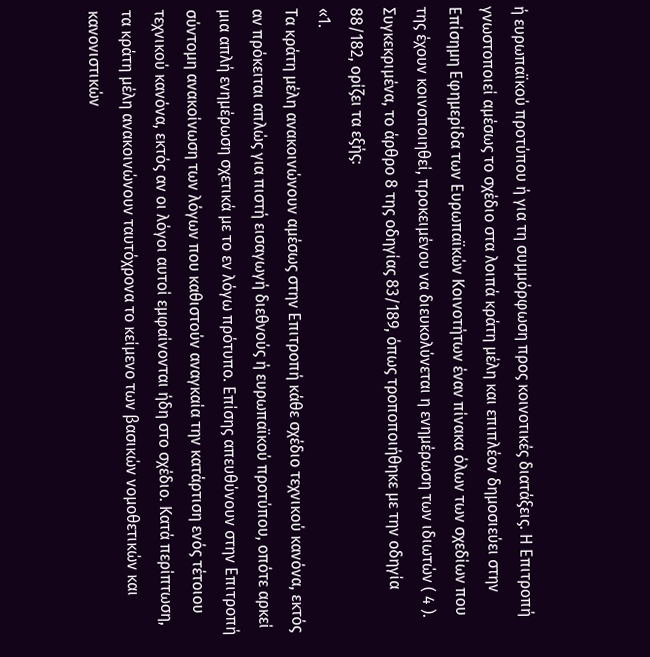ή ευρωπαϊκού προτύπου ή για τη συμμόρφωση προς κοινοτικές διατάξεις. Η Επιτροπή γνωστοποιεί αμέσως το σχέδιο στα λοιπά κράτη μέλη και επιπλέον δημοσιεύει στην Επίσημη Εφημερίδα των Ευρωπαϊκών Κοινοτήτων έναν πίνακα όλων των σχεδίων που της έχουν κοινοποιηθεί, προκειμένου να διευκολύνεται η ενημέρωση των ιδιωτών ( 4 ). Συγκεκριμένα, το άρθρο 8 της οδηγίας 83/189, όπως τροποποιήθηκε με την οδηγία 88/182, ορίζει τα εξής:
«1.
Τα κράτη μέλη ανακοινώνουν αμέσως στην Επιτροπή κάθε σχέδιο τεχνικού κανόνα, εκτός αν πρόκειται απλώς για πιστή εισαγωγή διεθνούς ή ευρωπαϊκού προτύπου, οπότε αρκεί μια απλή ενημέρωση σχετικά με το εν λόγω πρότυπο. Επίσης απευθύνουν στην Επιτροπή σύντομη ανακοίνωση των λόγων που καθιστούν αναγκαία την κατάρτιση ενός τέτοιου τεχνικού κανόνα, εκτός αν οι λόγοι αυτοί εμφαίνονται ήδη στο σχέδιο. Κατά περίπτωση, τα κράτη μέλη ανακοινώνουν ταυτόχρονα το κείμενο των βασικών νομοθετικών και κανονιστικών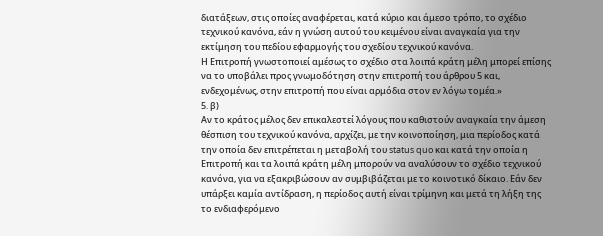διατάξεων, στις οποίες αναφέρεται, κατά κύριο και άμεσο τρόπο, το σχέδιο τεχνικού κανόνα, εάν η γνώση αυτού του κειμένου είναι αναγκαία για την εκτίμηση του πεδίου εφαρμογής του σχεδίου τεχνικού κανόνα.
Η Επιτροπή γνωστοποιεί αμέσως το σχέδιο στα λοιπά κράτη μέλη μπορεί επίσης να το υποβάλει προς γνωμοδότηση στην επιτροπή του άρθρου 5 και, ενδεχομένως, στην επιτροπή που είναι αρμόδια στον εν λόγω τομέα.»
5. β)
Αν το κράτος μέλος δεν επικαλεστεί λόγους που καθιστούν αναγκαία την άμεση θέσπιση του τεχνικού κανόνα, αρχίζει, με την κοινοποίηση, μια περίοδος κατά την οποία δεν επιτρέπεται η μεταβολή του status quo και κατά την οποία η Επιτροπή και τα λοιπά κράτη μέλη μπορούν να αναλύσουν το σχέδιο τεχνικού κανόνα, για να εξακριβώσουν αν συμβιβάζεται με το κοινοτικό δίκαιο. Εάν δεν υπάρξει καμία αντίδραση, η περίοδος αυτή είναι τρίμηνη και μετά τη λήξη της το ενδιαφερόμενο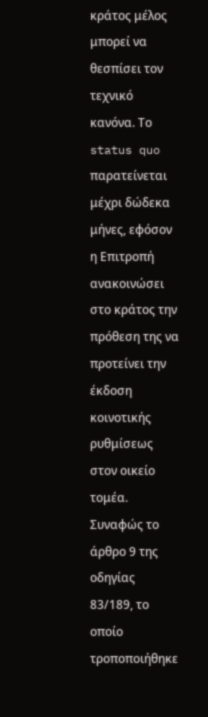κράτος μέλος μπορεί να θεσπίσει τον τεχνικό κανόνα. Το status quo παρατείνεται μέχρι δώδεκα μήνες, εφόσον η Επιτροπή ανακοινώσει στο κράτος την πρόθεση της να προτείνει την έκδοση κοινοτικής ρυθμίσεως στον οικείο τομέα. Συναφώς το άρθρο 9 της οδηγίας 83/189, το οποίο τροποποιήθηκε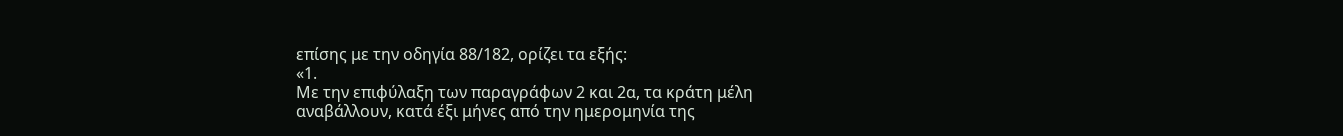επίσης με την οδηγία 88/182, ορίζει τα εξής:
«1.
Με την επιφύλαξη των παραγράφων 2 και 2α, τα κράτη μέλη αναβάλλουν, κατά έξι μήνες από την ημερομηνία της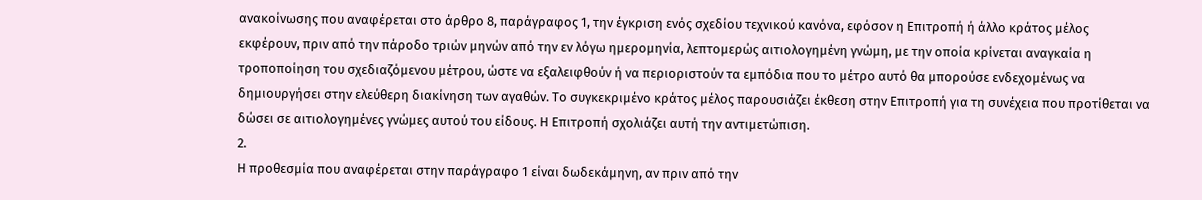ανακοίνωσης που αναφέρεται στο άρθρο 8, παράγραφος 1, την έγκριση ενός σχεδίου τεχνικού κανόνα, εφόσον η Επιτροπή ή άλλο κράτος μέλος εκφέρουν, πριν από την πάροδο τριών μηνών από την εν λόγω ημερομηνία, λεπτομερώς αιτιολογημένη γνώμη, με την οποία κρίνεται αναγκαία η τροποποίηση του σχεδιαζόμενου μέτρου, ώστε να εξαλειφθούν ή να περιοριστούν τα εμπόδια που το μέτρο αυτό θα μπορούσε ενδεχομένως να δημιουργήσει στην ελεύθερη διακίνηση των αγαθών. Το συγκεκριμένο κράτος μέλος παρουσιάζει έκθεση στην Επιτροπή για τη συνέχεια που προτίθεται να δώσει σε αιτιολογημένες γνώμες αυτού του είδους. Η Επιτροπή σχολιάζει αυτή την αντιμετώπιση.
2.
Η προθεσμία που αναφέρεται στην παράγραφο 1 είναι δωδεκάμηνη, αν πριν από την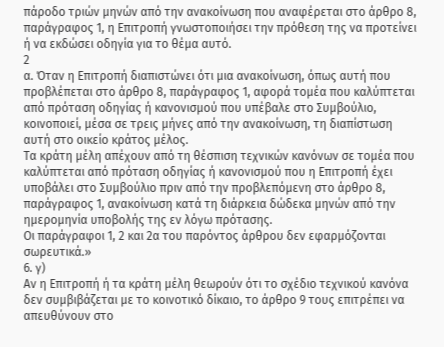πάροδο τριών μηνών από την ανακοίνωση που αναφέρεται στο άρθρο 8, παράγραφος 1, η Επιτροπή γνωστοποιήσει την πρόθεση της να προτείνει ή να εκδώσει οδηγία για το θέμα αυτό.
2
α. Όταν η Επιτροπή διαπιστώνει ότι μια ανακοίνωση, όπως αυτή που προβλέπεται στο άρθρο 8, παράγραφος 1, αφορά τομέα που καλύπτεται από πρόταση οδηγίας ή κανονισμού που υπέβαλε στο Συμβούλιο, κοινοποιεί, μέσα σε τρεις μήνες από την ανακοίνωση, τη διαπίστωση αυτή στο οικείο κράτος μέλος.
Τα κράτη μέλη απέχουν από τη θέσπιση τεχνικών κανόνων σε τομέα που καλύπτεται από πρόταση οδηγίας ή κανονισμού που η Επιτροπή έχει υποβάλει στο Συμβούλιο πριν από την προβλεπόμενη στο άρθρο 8, παράγραφος 1, ανακοίνωση κατά τη διάρκεια δώδεκα μηνών από την ημερομηνία υποβολής της εν λόγω πρότασης.
Οι παράγραφοι 1, 2 και 2α του παρόντος άρθρου δεν εφαρμόζονται σωρευτικά.»
6. γ)
Αν η Επιτροπή ή τα κράτη μέλη θεωρούν ότι το σχέδιο τεχνικού κανόνα δεν συμβιβάζεται με το κοινοτικό δίκαιο, το άρθρο 9 τους επιτρέπει να απευθύνουν στο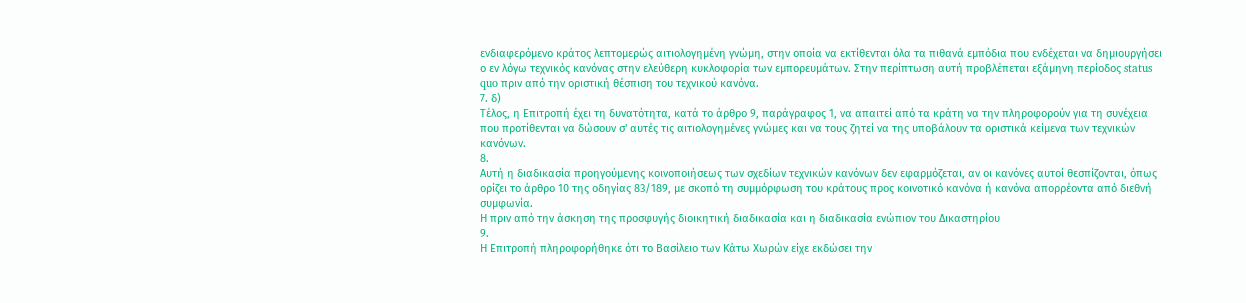ενδιαφερόμενο κράτος λεπτομερώς αιτιολογημένη γνώμη, στην οποία να εκτίθενται όλα τα πιθανά εμπόδια που ενδέχεται να δημιουργήσει ο εν λόγω τεχνικός κανόνας στην ελεύθερη κυκλοφορία των εμπορευμάτων. Στην περίπτωση αυτή προβλέπεται εξάμηνη περίοδος status quo πριν από την οριστική θέσπιση του τεχνικού κανόνα.
7. δ)
Τέλος, η Επιτροπή έχει τη δυνατότητα, κατά το άρθρο 9, παράγραφος 1, να απαιτεί από τα κράτη να την πληροφορούν για τη συνέχεια που προτίθενται να δώσουν σ' αυτές τις αιτιολογημένες γνώμες και να τους ζητεί να της υποβάλουν τα οριστικά κείμενα των τεχνικών κανόνων.
8.
Αυτή η διαδικασία προηγούμενης κοινοποιήσεως των σχεδίων τεχνικών κανόνων δεν εφαρμόζεται, αν οι κανόνες αυτοί θεσπίζονται, όπως ορίζει το άρθρο 10 της οδηγίας 83/189, με σκοπό τη συμμόρφωση του κράτους προς κοινοτικό κανόνα ή κανόνα απορρέοντα από διεθνή συμφωνία.
Η πριν από την άσκηση της προσφυγής διοικητική διαδικασία και η διαδικασία ενώπιον του Δικαστηρίου
9.
Η Επιτροπή πληροφορήθηκε ότι το Βασίλειο των Κάτω Χωρών είχε εκδώσει την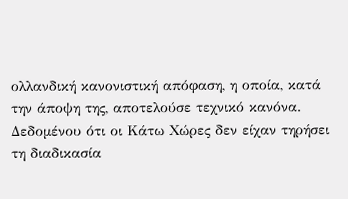ολλανδική κανονιστική απόφαση, η οποία, κατά την άποψη της, αποτελούσε τεχνικό κανόνα. Δεδομένου ότι οι Κάτω Χώρες δεν είχαν τηρήσει τη διαδικασία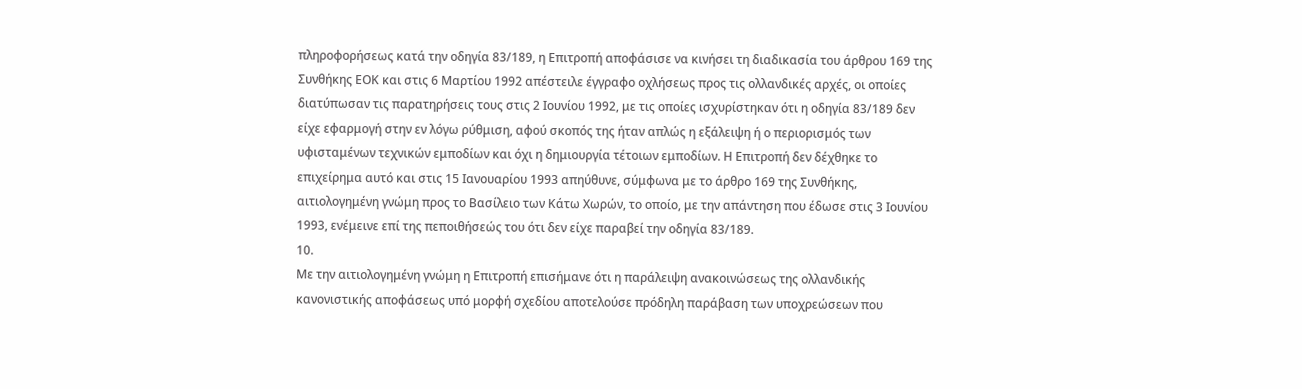πληροφορήσεως κατά την οδηγία 83/189, η Επιτροπή αποφάσισε να κινήσει τη διαδικασία του άρθρου 169 της Συνθήκης ΕΟΚ και στις 6 Μαρτίου 1992 απέστειλε έγγραφο οχλήσεως προς τις ολλανδικές αρχές, οι οποίες διατύπωσαν τις παρατηρήσεις τους στις 2 Ιουνίου 1992, με τις οποίες ισχυρίστηκαν ότι η οδηγία 83/189 δεν είχε εφαρμογή στην εν λόγω ρύθμιση, αφού σκοπός της ήταν απλώς η εξάλειψη ή ο περιορισμός των υφισταμένων τεχνικών εμποδίων και όχι η δημιουργία τέτοιων εμποδίων. Η Επιτροπή δεν δέχθηκε το επιχείρημα αυτό και στις 15 Ιανουαρίου 1993 απηύθυνε, σύμφωνα με το άρθρο 169 της Συνθήκης, αιτιολογημένη γνώμη προς το Βασίλειο των Κάτω Χωρών, το οποίο, με την απάντηση που έδωσε στις 3 Ιουνίου 1993, ενέμεινε επί της πεποιθήσεώς του ότι δεν είχε παραβεί την οδηγία 83/189.
10.
Με την αιτιολογημένη γνώμη η Επιτροπή επισήμανε ότι η παράλειψη ανακοινώσεως της ολλανδικής κανονιστικής αποφάσεως υπό μορφή σχεδίου αποτελούσε πρόδηλη παράβαση των υποχρεώσεων που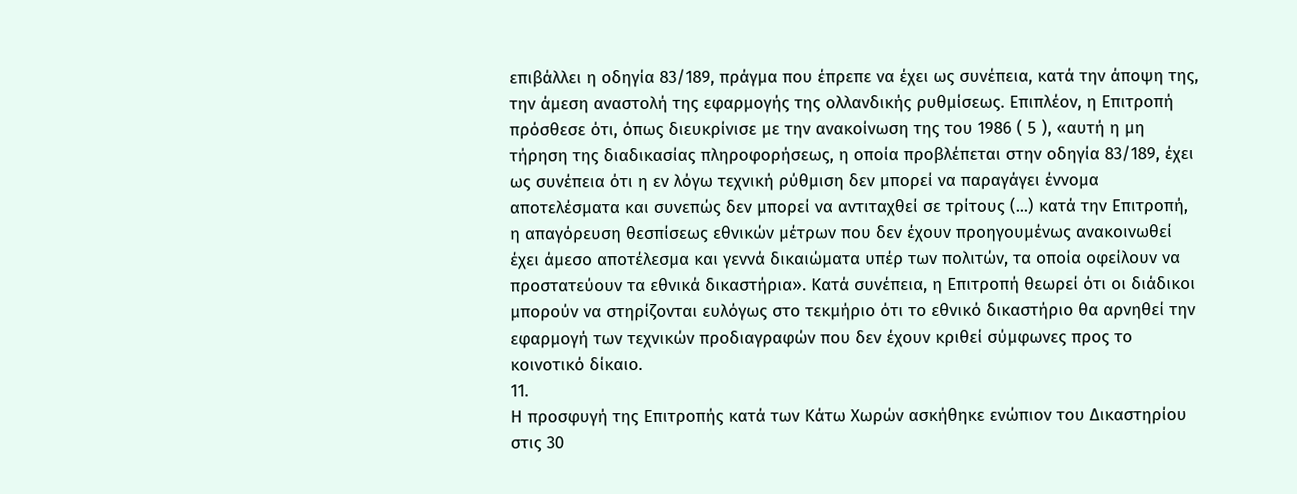επιβάλλει η οδηγία 83/189, πράγμα που έπρεπε να έχει ως συνέπεια, κατά την άποψη της, την άμεση αναστολή της εφαρμογής της ολλανδικής ρυθμίσεως. Επιπλέον, η Επιτροπή πρόσθεσε ότι, όπως διευκρίνισε με την ανακοίνωση της του 1986 ( 5 ), «αυτή η μη τήρηση της διαδικασίας πληροφορήσεως, η οποία προβλέπεται στην οδηγία 83/189, έχει ως συνέπεια ότι η εν λόγω τεχνική ρύθμιση δεν μπορεί να παραγάγει έννομα αποτελέσματα και συνεπώς δεν μπορεί να αντιταχθεί σε τρίτους (...) κατά την Επιτροπή, η απαγόρευση θεσπίσεως εθνικών μέτρων που δεν έχουν προηγουμένως ανακοινωθεί έχει άμεσο αποτέλεσμα και γεννά δικαιώματα υπέρ των πολιτών, τα οποία οφείλουν να προστατεύουν τα εθνικά δικαστήρια». Κατά συνέπεια, η Επιτροπή θεωρεί ότι οι διάδικοι μπορούν να στηρίζονται ευλόγως στο τεκμήριο ότι το εθνικό δικαστήριο θα αρνηθεί την εφαρμογή των τεχνικών προδιαγραφών που δεν έχουν κριθεί σύμφωνες προς το κοινοτικό δίκαιο.
11.
Η προσφυγή της Επιτροπής κατά των Κάτω Χωρών ασκήθηκε ενώπιον του Δικαστηρίου στις 30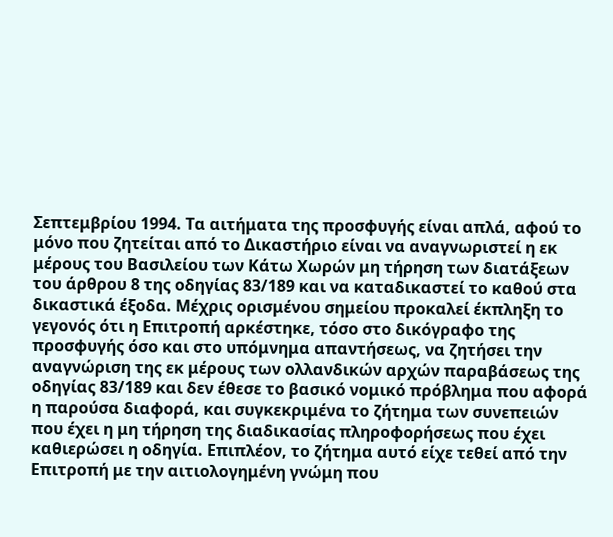Σεπτεμβρίου 1994. Τα αιτήματα της προσφυγής είναι απλά, αφού το μόνο που ζητείται από το Δικαστήριο είναι να αναγνωριστεί η εκ μέρους του Βασιλείου των Κάτω Χωρών μη τήρηση των διατάξεων του άρθρου 8 της οδηγίας 83/189 και να καταδικαστεί το καθού στα δικαστικά έξοδα. Μέχρις ορισμένου σημείου προκαλεί έκπληξη το γεγονός ότι η Επιτροπή αρκέστηκε, τόσο στο δικόγραφο της προσφυγής όσο και στο υπόμνημα απαντήσεως, να ζητήσει την αναγνώριση της εκ μέρους των ολλανδικών αρχών παραβάσεως της οδηγίας 83/189 και δεν έθεσε το βασικό νομικό πρόβλημα που αφορά η παρούσα διαφορά, και συγκεκριμένα το ζήτημα των συνεπειών που έχει η μη τήρηση της διαδικασίας πληροφορήσεως που έχει καθιερώσει η οδηγία. Επιπλέον, το ζήτημα αυτό είχε τεθεί από την Επιτροπή με την αιτιολογημένη γνώμη που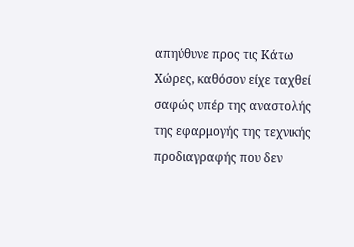απηύθυνε προς τις Κάτω Χώρες, καθόσον είχε ταχθεί σαφώς υπέρ της αναστολής της εφαρμογής της τεχνικής προδιαγραφής που δεν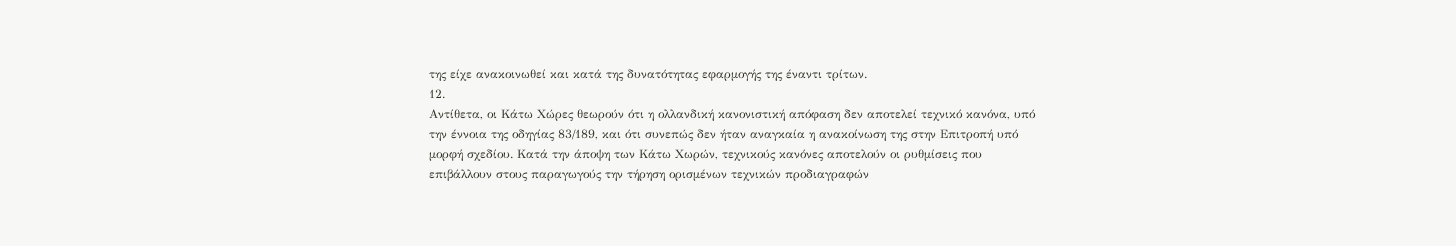της είχε ανακοινωθεί και κατά της δυνατότητας εφαρμογής της έναντι τρίτων.
12.
Αντίθετα, οι Κάτω Χώρες θεωρούν ότι η ολλανδική κανονιστική απόφαση δεν αποτελεί τεχνικό κανόνα, υπό την έννοια της οδηγίας 83/189, και ότι συνεπώς δεν ήταν αναγκαία η ανακοίνωση της στην Επιτροπή υπό μορφή σχεδίου. Κατά την άποψη των Κάτω Χωρών, τεχνικούς κανόνες αποτελούν οι ρυθμίσεις που επιβάλλουν στους παραγωγούς την τήρηση ορισμένων τεχνικών προδιαγραφών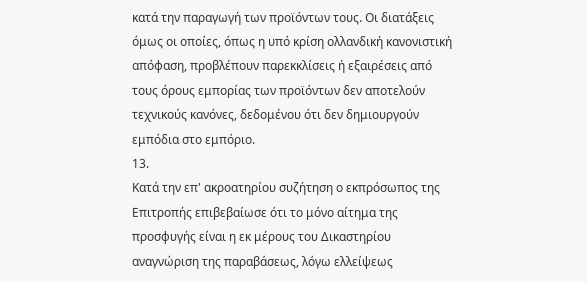κατά την παραγωγή των προϊόντων τους. Οι διατάξεις όμως οι οποίες, όπως η υπό κρίση ολλανδική κανονιστική απόφαση, προβλέπουν παρεκκλίσεις ή εξαιρέσεις από τους όρους εμπορίας των προϊόντων δεν αποτελούν τεχνικούς κανόνες, δεδομένου ότι δεν δημιουργούν εμπόδια στο εμπόριο.
13.
Κατά την επ' ακροατηρίου συζήτηση ο εκπρόσωπος της Επιτροπής επιβεβαίωσε ότι το μόνο αίτημα της προσφυγής είναι η εκ μέρους του Δικαστηρίου αναγνώριση της παραβάσεως, λόγω ελλείψεως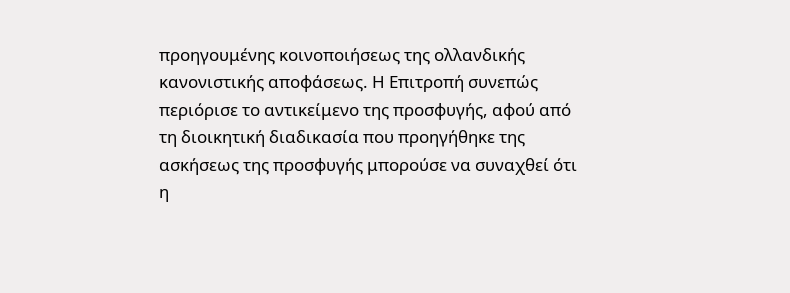προηγουμένης κοινοποιήσεως της ολλανδικής κανονιστικής αποφάσεως. Η Επιτροπή συνεπώς περιόρισε το αντικείμενο της προσφυγής, αφού από τη διοικητική διαδικασία που προηγήθηκε της ασκήσεως της προσφυγής μπορούσε να συναχθεί ότι η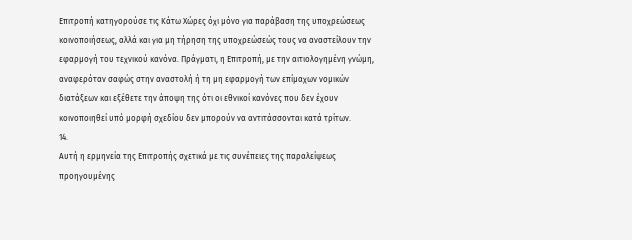Επιτροπή κατηγορούσε τις Κάτω Χώρες όχι μόνο για παράβαση της υποχρεώσεως κοινοποιήσεως, αλλά και για μη τήρηση της υποχρεώσεώς τους να αναστείλουν την εφαρμογή του τεχνικού κανόνα. Πράγματι, η Επιτροπή, με την αιτιολογημένη γνώμη, αναφερόταν σαφώς στην αναστολή ή τη μη εφαρμογή των επίμαχων νομικών διατάξεων και εξέθετε την άποψη της ότι οι εθνικοί κανόνες που δεν έχουν κοινοποιηθεί υπό μορφή σχεδίου δεν μπορούν να αντιτάσσονται κατά τρίτων.
14.
Αυτή η ερμηνεία της Επιτροπής σχετικά με τις συνέπειες της παραλείψεως προηγουμένης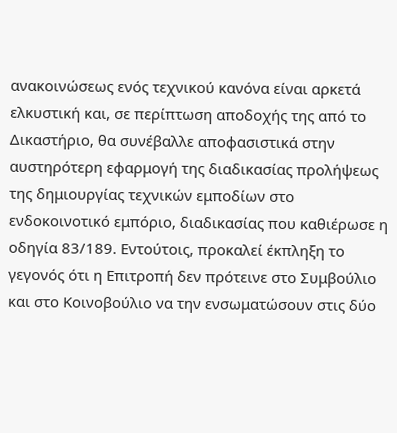ανακοινώσεως ενός τεχνικού κανόνα είναι αρκετά ελκυστική και, σε περίπτωση αποδοχής της από το Δικαστήριο, θα συνέβαλλε αποφασιστικά στην αυστηρότερη εφαρμογή της διαδικασίας προλήψεως της δημιουργίας τεχνικών εμποδίων στο ενδοκοινοτικό εμπόριο, διαδικασίας που καθιέρωσε η οδηγία 83/189. Εντούτοις, προκαλεί έκπληξη το γεγονός ότι η Επιτροπή δεν πρότεινε στο Συμβούλιο και στο Κοινοβούλιο να την ενσωματώσουν στις δύο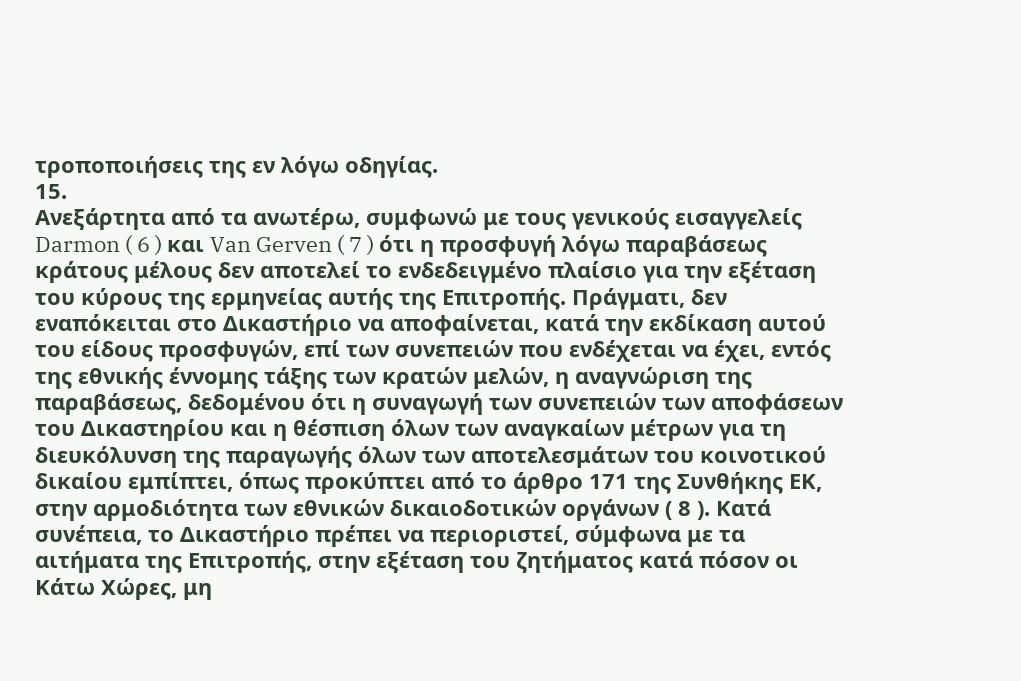τροποποιήσεις της εν λόγω οδηγίας.
15.
Ανεξάρτητα από τα ανωτέρω, συμφωνώ με τους γενικούς εισαγγελείς Darmon ( 6 ) και Van Gerven ( 7 ) ότι η προσφυγή λόγω παραβάσεως κράτους μέλους δεν αποτελεί το ενδεδειγμένο πλαίσιο για την εξέταση του κύρους της ερμηνείας αυτής της Επιτροπής. Πράγματι, δεν εναπόκειται στο Δικαστήριο να αποφαίνεται, κατά την εκδίκαση αυτού του είδους προσφυγών, επί των συνεπειών που ενδέχεται να έχει, εντός της εθνικής έννομης τάξης των κρατών μελών, η αναγνώριση της παραβάσεως, δεδομένου ότι η συναγωγή των συνεπειών των αποφάσεων του Δικαστηρίου και η θέσπιση όλων των αναγκαίων μέτρων για τη διευκόλυνση της παραγωγής όλων των αποτελεσμάτων του κοινοτικού δικαίου εμπίπτει, όπως προκύπτει από το άρθρο 171 της Συνθήκης ΕΚ, στην αρμοδιότητα των εθνικών δικαιοδοτικών οργάνων ( 8 ). Κατά συνέπεια, το Δικαστήριο πρέπει να περιοριστεί, σύμφωνα με τα αιτήματα της Επιτροπής, στην εξέταση του ζητήματος κατά πόσον οι Κάτω Χώρες, μη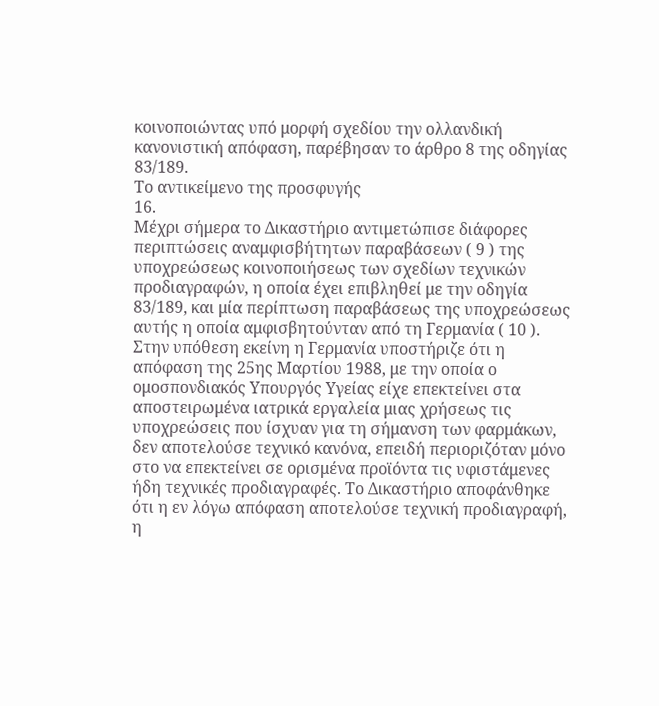κοινοποιώντας υπό μορφή σχεδίου την ολλανδική κανονιστική απόφαση, παρέβησαν το άρθρο 8 της οδηγίας 83/189.
Το αντικείμενο της προσφυγής
16.
Μέχρι σήμερα το Δικαστήριο αντιμετώπισε διάφορες περιπτώσεις αναμφισβήτητων παραβάσεων ( 9 ) της υποχρεώσεως κοινοποιήσεως των σχεδίων τεχνικών προδιαγραφών, η οποία έχει επιβληθεί με την οδηγία 83/189, και μία περίπτωση παραβάσεως της υποχρεώσεως αυτής η οποία αμφισβητούνταν από τη Γερμανία ( 10 ). Στην υπόθεση εκείνη η Γερμανία υποστήριζε ότι η απόφαση της 25ης Μαρτίου 1988, με την οποία ο ομοσπονδιακός Υπουργός Υγείας είχε επεκτείνει στα αποστειρωμένα ιατρικά εργαλεία μιας χρήσεως τις υποχρεώσεις που ίσχυαν για τη σήμανση των φαρμάκων, δεν αποτελούσε τεχνικό κανόνα, επειδή περιοριζόταν μόνο στο να επεκτείνει σε ορισμένα προϊόντα τις υφιστάμενες ήδη τεχνικές προδιαγραφές. Το Δικαστήριο αποφάνθηκε ότι η εν λόγω απόφαση αποτελούσε τεχνική προδιαγραφή, η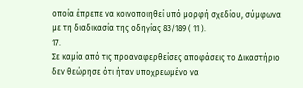οποία έπρεπε να κοινοποιηθεί υπό μορφή σχεδίου, σύμφωνα με τη διαδικασία της οδηγίας 83/189 ( 11 ).
17.
Σε καμία από τις προαναφερθείσες αποφάσεις το Δικαστήριο δεν θεώρησε ότι ήταν υποχρεωμένο να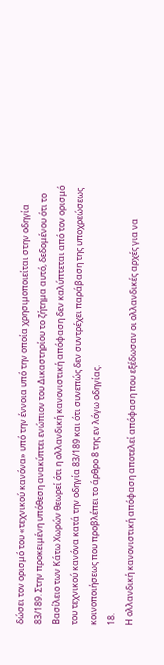δώσει τον ορισμό του «τεχνικού κανόνα» υπό την έννοια υπό την οποία χρησιμοποιείται στην οδηγία 83/189. Στην προκειμένη υπόθεση ανακύπτει ενώπιον του Δικαστηρίου το ζήτημα αυτό, δεδομένου ότι το Βασίλειο των Κάτω Χωρών θεωρεί ότι η ολλανδική κανονιστική απόφαση δεν καλύπτεται από τον ορισμό του τεχνικού κανόνα κατά την οδηγία 83/189 και ότι συνεπώς δεν συντρέχει παράβαση της υποχρεώσεως κοινοποιήσεως που προβλέπει το άρθρο 8 της εν λόγω οδηγίας.
18.
Η ολλανδική κανονιστική απόφαση αποτελεί απόφαση που εξέδωσαν οι ολλανδικές αρχές για να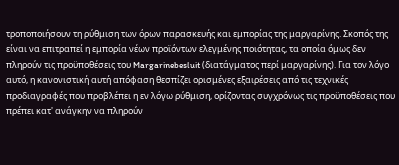τροποποιήσουν τη ρύθμιση των όρων παρασκευής και εμπορίας της μαργαρίνης. Σκοπός της είναι να επιτραπεί η εμπορία νέων προϊόντων ελεγμένης ποιότητας, τα οποία όμως δεν πληρούν τις προϋποθέσεις του Margarinebesluit (διατάγματος περί μαργαρίνης). Για τον λόγο αυτό, η κανονιστική αυτή απόφαση θεσπίζει ορισμένες εξαιρέσεις από τις τεχνικές προδιαγραφές που προβλέπει η εν λόγω ρύθμιση, ορίζοντας συγχρόνως τις προϋποθέσεις που πρέπει κατ' ανάγκην να πληρούν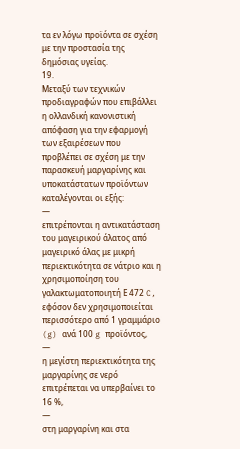τα εν λόγω προϊόντα σε σχέση με την προστασία της δημόσιας υγείας.
19.
Μεταξύ των τεχνικών προδιαγραφών που επιβάλλει η ολλανδική κανονιστική απόφαση για την εφαρμογή των εξαιρέσεων που προβλέπει σε σχέση με την παρασκευή μαργαρίνης και υποκατάστατων προϊόντων καταλέγονται οι εξής:
—
επιτρέπονται η αντικατάσταση του μαγειρικού άλατος από μαγειρικό άλας με μικρή περιεκτικότητα σε νάτριο και η χρησιμοποίηση του γαλακτωματοποιητή Ε 472 C, εφόσον δεν χρησιμοποιείται περισσότερο από 1 γραμμάριο (g) ανά 100 g προϊόντος,
—
η μεγίστη περιεκτικότητα της μαργαρίνης σε νερό επιτρέπεται να υπερβαίνει το 16 %,
—
στη μαργαρίνη και στα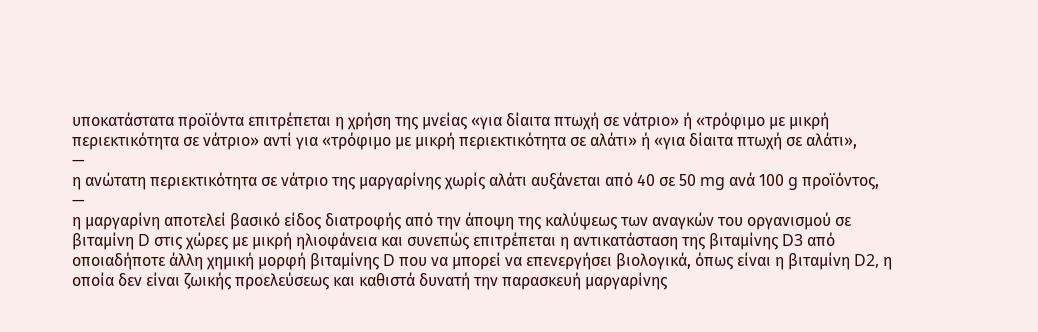υποκατάστατα προϊόντα επιτρέπεται η χρήση της μνείας «για δίαιτα πτωχή σε νάτριο» ή «τρόφιμο με μικρή περιεκτικότητα σε νάτριο» αντί για «τρόφιμο με μικρή περιεκτικότητα σε αλάτι» ή «για δίαιτα πτωχή σε αλάτι»,
—
η ανώτατη περιεκτικότητα σε νάτριο της μαργαρίνης χωρίς αλάτι αυξάνεται από 40 σε 50 mg ανά 100 g προϊόντος,
—
η μαργαρίνη αποτελεί βασικό είδος διατροφής από την άποψη της καλύψεως των αναγκών του οργανισμού σε βιταμίνη D στις χώρες με μικρή ηλιοφάνεια και συνεπώς επιτρέπεται η αντικατάσταση της βιταμίνης D3 από οποιαδήποτε άλλη χημική μορφή βιταμίνης D που να μπορεί να επενεργήσει βιολογικά, όπως είναι η βιταμίνη D2, η οποία δεν είναι ζωικής προελεύσεως και καθιστά δυνατή την παρασκευή μαργαρίνης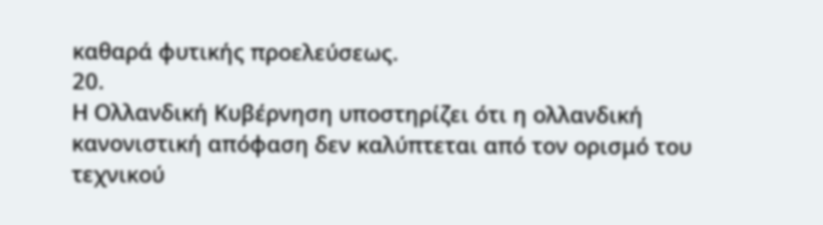καθαρά φυτικής προελεύσεως.
20.
Η Ολλανδική Κυβέρνηση υποστηρίζει ότι η ολλανδική κανονιστική απόφαση δεν καλύπτεται από τον ορισμό του τεχνικού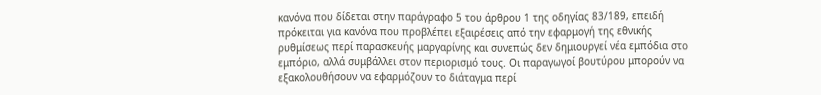κανόνα που δίδεται στην παράγραφο 5 του άρθρου 1 της οδηγίας 83/189, επειδή πρόκειται για κανόνα που προβλέπει εξαιρέσεις από την εφαρμογή της εθνικής ρυθμίσεως περί παρασκευής μαργαρίνης και συνεπώς δεν δημιουργεί νέα εμπόδια στο εμπόριο, αλλά συμβάλλει στον περιορισμό τους. Οι παραγωγοί βουτύρου μπορούν να εξακολουθήσουν να εφαρμόζουν το διάταγμα περί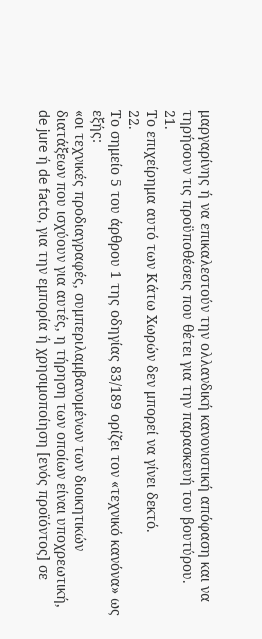μαργαρίνης ή να επικαλεστούν την ολλανδική κανονιστική απόφαση και να τηρήσουν τις προϋποθέσεις που θέτει για την παρασκευή του βουτύρου.
21.
Το επιχείρημα αυτό των Κάτω Χωρών δεν μπορεί να γίνει δεκτό.
22.
Το σημείο 5 του άρθρου 1 της οδηγίας 83/189 ορίζει τον «τεχνικό κανόνα» ως εξής:
«οι τεχνικές προδιαγραφές, συμπεριλαμβανομένων των διοικητικών διατάξεων που ισχύουν για αυτές, η τήρηση των οποίων είναι υποχρεωτική, de jure ή de facto, για την εμπορία ή χρησιμοποίηση [ενός προϊόντος] σε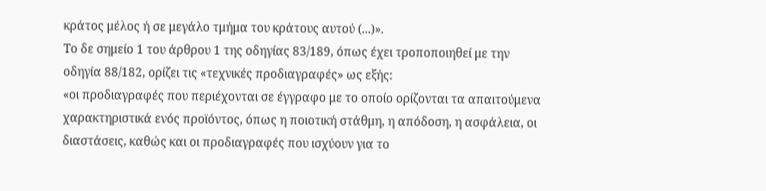κράτος μέλος ή σε μεγάλο τμήμα του κράτους αυτού (...)».
Το δε σημείο 1 του άρθρου 1 της οδηγίας 83/189, όπως έχει τροποποιηθεί με την οδηγία 88/182, ορίζει τις «τεχνικές προδιαγραφές» ως εξής:
«οι προδιαγραφές που περιέχονται σε έγγραφο με το οποίο ορίζονται τα απαιτούμενα χαρακτηριστικά ενός προϊόντος, όπως η ποιοτική στάθμη, η απόδοση, η ασφάλεια, οι διαστάσεις, καθώς και οι προδιαγραφές που ισχύουν για το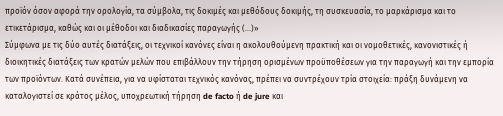προϊόν όσον αφορά την ορολογία, τα σύμβολα, τις δοκιμές και μεθόδους δοκιμής, τη συσκευασία, το μαρκάρισμα και το ετικετάρισμα, καθώς και οι μέθοδοι και διαδικασίες παραγωγής (...)»
Σύμφωνα με τις δύο αυτές διατάξεις, οι τεχνικοί κανόνες είναι η ακολουθούμενη πρακτική και οι νομοθετικές, κανονιστικές ή διοικητικές διατάξεις των κρατών μελών που επιβάλλουν την τήρηση ορισμένων προϋποθέσεων για την παραγωγή και την εμπορία των προϊόντων. Κατά συνέπεια, για να υφίσταται τεχνικός κανόνας, πρέπει να συντρέχουν τρία στοιχεία: πράξη δυνάμενη να καταλογιστεί σε κράτος μέλος, υποχρεωτική τήρηση de facto ή de jure και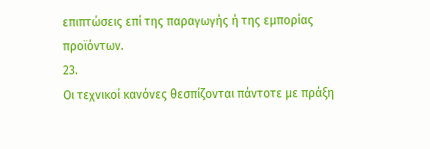επιπτώσεις επί της παραγωγής ή της εμπορίας προϊόντων.
23.
Οι τεχνικοί κανόνες θεσπίζονται πάντοτε με πράξη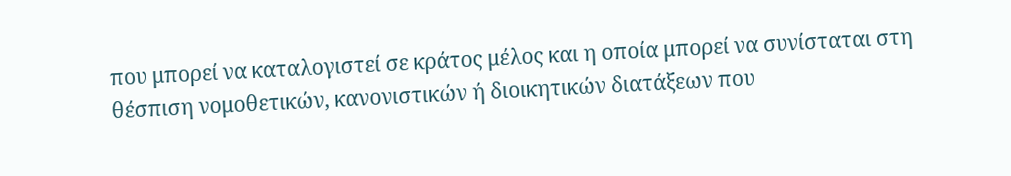που μπορεί να καταλογιστεί σε κράτος μέλος και η οποία μπορεί να συνίσταται στη θέσπιση νομοθετικών, κανονιστικών ή διοικητικών διατάξεων που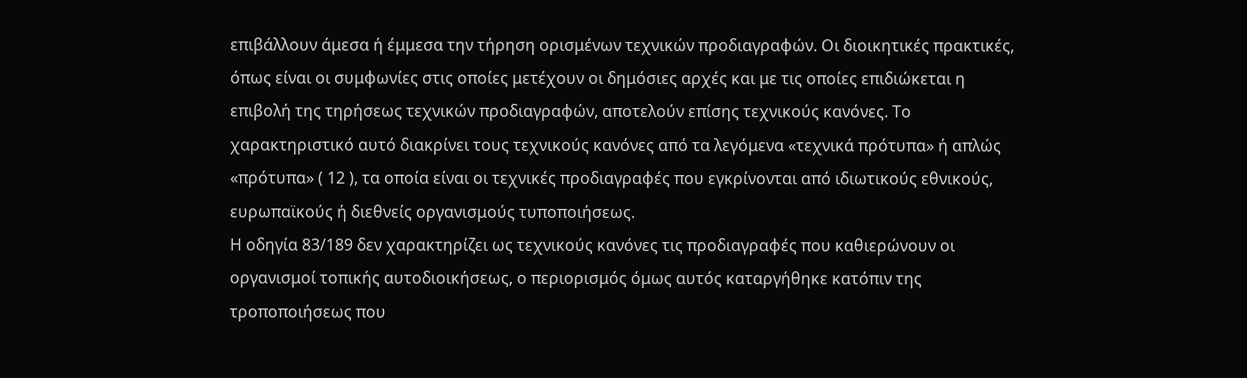επιβάλλουν άμεσα ή έμμεσα την τήρηση ορισμένων τεχνικών προδιαγραφών. Οι διοικητικές πρακτικές, όπως είναι οι συμφωνίες στις οποίες μετέχουν οι δημόσιες αρχές και με τις οποίες επιδιώκεται η επιβολή της τηρήσεως τεχνικών προδιαγραφών, αποτελούν επίσης τεχνικούς κανόνες. Το χαρακτηριστικό αυτό διακρίνει τους τεχνικούς κανόνες από τα λεγόμενα «τεχνικά πρότυπα» ή απλώς «πρότυπα» ( 12 ), τα οποία είναι οι τεχνικές προδιαγραφές που εγκρίνονται από ιδιωτικούς εθνικούς, ευρωπαϊκούς ή διεθνείς οργανισμούς τυποποιήσεως.
Η οδηγία 83/189 δεν χαρακτηρίζει ως τεχνικούς κανόνες τις προδιαγραφές που καθιερώνουν οι οργανισμοί τοπικής αυτοδιοικήσεως, ο περιορισμός όμως αυτός καταργήθηκε κατόπιν της τροποποιήσεως που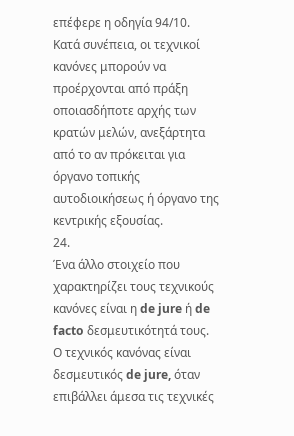επέφερε η οδηγία 94/10. Κατά συνέπεια, οι τεχνικοί κανόνες μπορούν να προέρχονται από πράξη οποιασδήποτε αρχής των κρατών μελών, ανεξάρτητα από το αν πρόκειται για όργανο τοπικής αυτοδιοικήσεως ή όργανο της κεντρικής εξουσίας.
24.
Ένα άλλο στοιχείο που χαρακτηρίζει τους τεχνικούς κανόνες είναι η de jure ή de facto δεσμευτικότητά τους. Ο τεχνικός κανόνας είναι δεσμευτικός de jure, όταν επιβάλλει άμεσα τις τεχνικές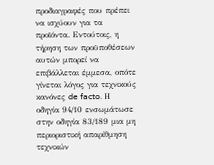προδιαγραφές που πρέπει να ισχύουν για τα προϊόντα. Εντούτοις, η τήρηση των προϋποθέσεων αυτών μπορεί να επιβάλλεται έμμεσα, οπότε γίνεται λόγος για τεχνικούς κανόνες de facto. Η οδηγία 94/10 ενσωμάτωσε στην οδηγία 83/189 μια μη περιοριστική απαρίθμηση τεχνικών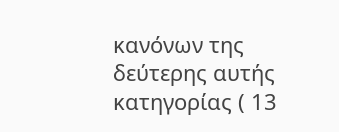κανόνων της δεύτερης αυτής κατηγορίας ( 13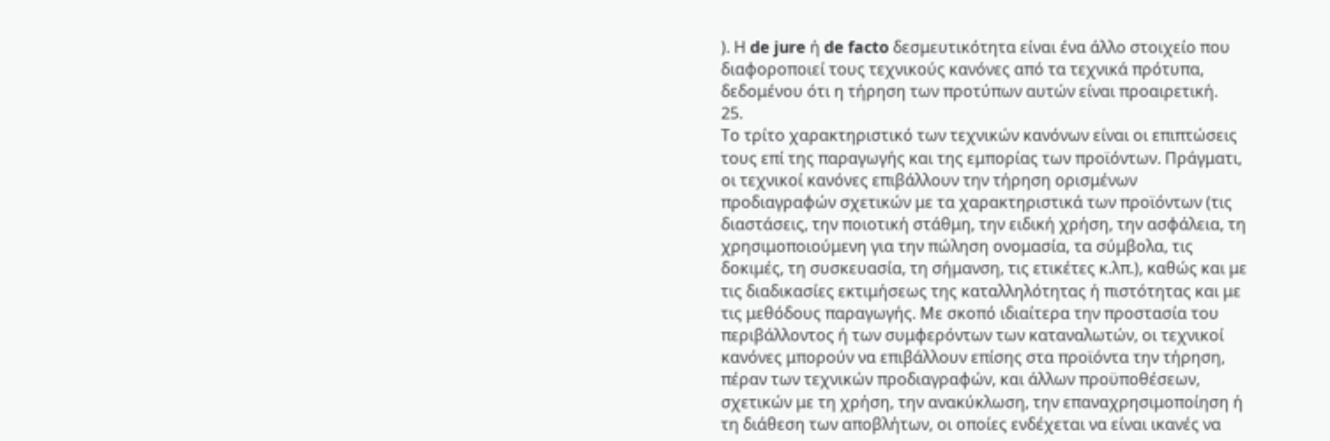). Η de jure ή de facto δεσμευτικότητα είναι ένα άλλο στοιχείο που διαφοροποιεί τους τεχνικούς κανόνες από τα τεχνικά πρότυπα, δεδομένου ότι η τήρηση των προτύπων αυτών είναι προαιρετική.
25.
Το τρίτο χαρακτηριστικό των τεχνικών κανόνων είναι οι επιπτώσεις τους επί της παραγωγής και της εμπορίας των προϊόντων. Πράγματι, οι τεχνικοί κανόνες επιβάλλουν την τήρηση ορισμένων προδιαγραφών σχετικών με τα χαρακτηριστικά των προϊόντων (τις διαστάσεις, την ποιοτική στάθμη, την ειδική χρήση, την ασφάλεια, τη χρησιμοποιούμενη για την πώληση ονομασία, τα σύμβολα, τις δοκιμές, τη συσκευασία, τη σήμανση, τις ετικέτες κ.λπ.), καθώς και με τις διαδικασίες εκτιμήσεως της καταλληλότητας ή πιστότητας και με τις μεθόδους παραγωγής. Με σκοπό ιδιαίτερα την προστασία του περιβάλλοντος ή των συμφερόντων των καταναλωτών, οι τεχνικοί κανόνες μπορούν να επιβάλλουν επίσης στα προϊόντα την τήρηση, πέραν των τεχνικών προδιαγραφών, και άλλων προϋποθέσεων, σχετικών με τη χρήση, την ανακύκλωση, την επαναχρησιμοποίηση ή τη διάθεση των αποβλήτων, οι οποίες ενδέχεται να είναι ικανές να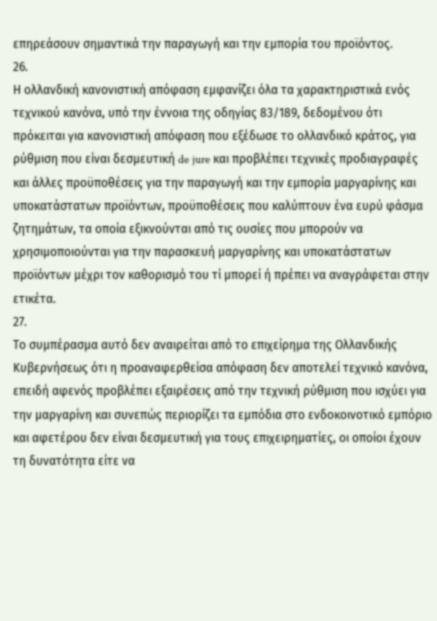επηρεάσουν σημαντικά την παραγωγή και την εμπορία του προϊόντος.
26.
Η ολλανδική κανονιστική απόφαση εμφανίζει όλα τα χαρακτηριστικά ενός τεχνικού κανόνα, υπό την έννοια της οδηγίας 83/189, δεδομένου ότι πρόκειται για κανονιστική απόφαση που εξέδωσε το ολλανδικό κράτος, για ρύθμιση που είναι δεσμευτική de jure και προβλέπει τεχνικές προδιαγραφές και άλλες προϋποθέσεις για την παραγωγή και την εμπορία μαργαρίνης και υποκατάστατων προϊόντων, προϋποθέσεις που καλύπτουν ένα ευρύ φάσμα ζητημάτων, τα οποία εξικνούνται από τις ουσίες που μπορούν να χρησιμοποιούνται για την παρασκευή μαργαρίνης και υποκατάστατων προϊόντων μέχρι τον καθορισμό του τί μπορεί ή πρέπει να αναγράφεται στην ετικέτα.
27.
Το συμπέρασμα αυτό δεν αναιρείται από το επιχείρημα της Ολλανδικής Κυβερνήσεως ότι η προαναφερθείσα απόφαση δεν αποτελεί τεχνικό κανόνα, επειδή αφενός προβλέπει εξαιρέσεις από την τεχνική ρύθμιση που ισχύει για την μαργαρίνη και συνεπώς περιορίζει τα εμπόδια στο ενδοκοινοτικό εμπόριο και αφετέρου δεν είναι δεσμευτική για τους επιχειρηματίες, οι οποίοι έχουν τη δυνατότητα είτε να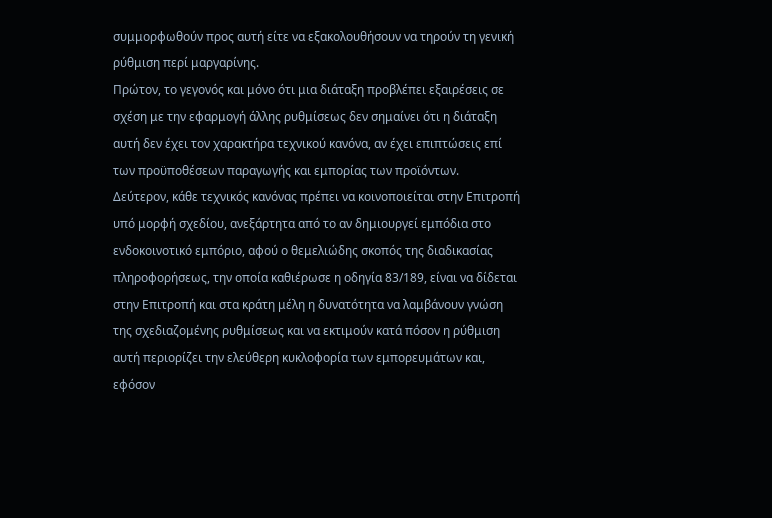συμμορφωθούν προς αυτή είτε να εξακολουθήσουν να τηρούν τη γενική ρύθμιση περί μαργαρίνης.
Πρώτον, το γεγονός και μόνο ότι μια διάταξη προβλέπει εξαιρέσεις σε σχέση με την εφαρμογή άλλης ρυθμίσεως δεν σημαίνει ότι η διάταξη αυτή δεν έχει τον χαρακτήρα τεχνικού κανόνα, αν έχει επιπτώσεις επί των προϋποθέσεων παραγωγής και εμπορίας των προϊόντων.
Δεύτερον, κάθε τεχνικός κανόνας πρέπει να κοινοποιείται στην Επιτροπή υπό μορφή σχεδίου, ανεξάρτητα από το αν δημιουργεί εμπόδια στο ενδοκοινοτικό εμπόριο, αφού ο θεμελιώδης σκοπός της διαδικασίας πληροφορήσεως, την οποία καθιέρωσε η οδηγία 83/189, είναι να δίδεται στην Επιτροπή και στα κράτη μέλη η δυνατότητα να λαμβάνουν γνώση της σχεδιαζομένης ρυθμίσεως και να εκτιμούν κατά πόσον η ρύθμιση αυτή περιορίζει την ελεύθερη κυκλοφορία των εμπορευμάτων και, εφόσον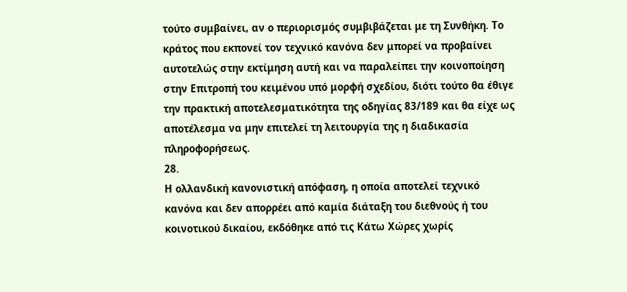τούτο συμβαίνει, αν ο περιορισμός συμβιβάζεται με τη Συνθήκη. Το κράτος που εκπονεί τον τεχνικό κανόνα δεν μπορεί να προβαίνει αυτοτελώς στην εκτίμηση αυτή και να παραλείπει την κοινοποίηση στην Επιτροπή του κειμένου υπό μορφή σχεδίου, διότι τούτο θα έθιγε την πρακτική αποτελεσματικότητα της οδηγίας 83/189 και θα είχε ως αποτέλεσμα να μην επιτελεί τη λειτουργία της η διαδικασία πληροφορήσεως.
28.
Η ολλανδική κανονιστική απόφαση, η οποία αποτελεί τεχνικό κανόνα και δεν απορρέει από καμία διάταξη του διεθνούς ή του κοινοτικού δικαίου, εκδόθηκε από τις Κάτω Χώρες χωρίς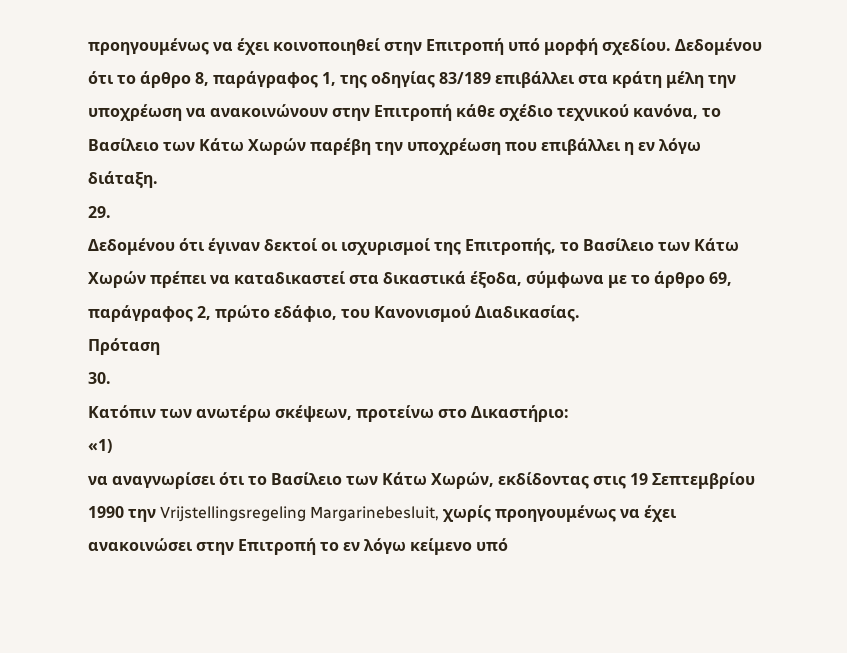προηγουμένως να έχει κοινοποιηθεί στην Επιτροπή υπό μορφή σχεδίου. Δεδομένου ότι το άρθρο 8, παράγραφος 1, της οδηγίας 83/189 επιβάλλει στα κράτη μέλη την υποχρέωση να ανακοινώνουν στην Επιτροπή κάθε σχέδιο τεχνικού κανόνα, το Βασίλειο των Κάτω Χωρών παρέβη την υποχρέωση που επιβάλλει η εν λόγω διάταξη.
29.
Δεδομένου ότι έγιναν δεκτοί οι ισχυρισμοί της Επιτροπής, το Βασίλειο των Κάτω Χωρών πρέπει να καταδικαστεί στα δικαστικά έξοδα, σύμφωνα με το άρθρο 69, παράγραφος 2, πρώτο εδάφιο, του Κανονισμού Διαδικασίας.
Πρόταση
30.
Κατόπιν των ανωτέρω σκέψεων, προτείνω στο Δικαστήριο:
«1)
να αναγνωρίσει ότι το Βασίλειο των Κάτω Χωρών, εκδίδοντας στις 19 Σεπτεμβρίου 1990 την Vrijstellingsregeling Margarinebesluit, χωρίς προηγουμένως να έχει ανακοινώσει στην Επιτροπή το εν λόγω κείμενο υπό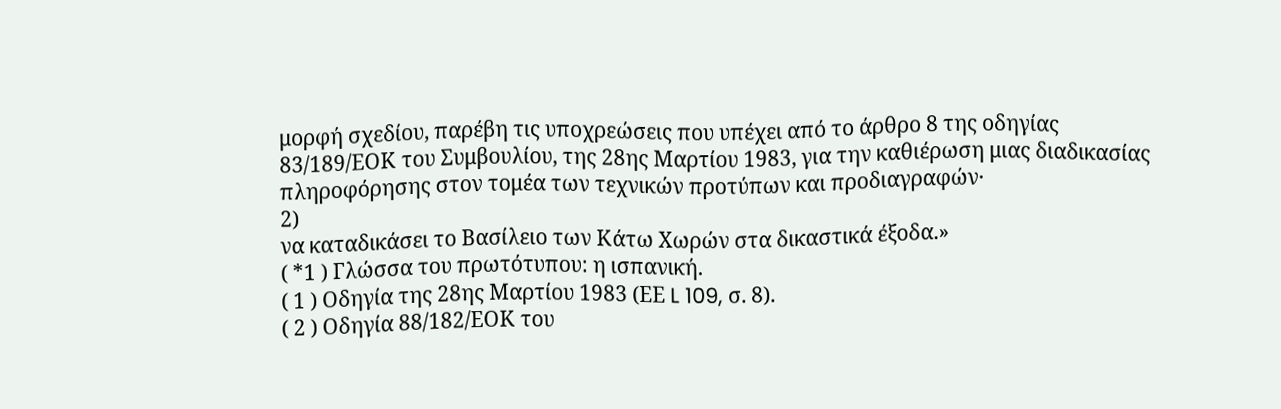μορφή σχεδίου, παρέβη τις υποχρεώσεις που υπέχει από το άρθρο 8 της οδηγίας 83/189/ΕΟΚ του Συμβουλίου, της 28ης Μαρτίου 1983, για την καθιέρωση μιας διαδικασίας πληροφόρησης στον τομέα των τεχνικών προτύπων και προδιαγραφών·
2)
να καταδικάσει το Βασίλειο των Κάτω Χωρών στα δικαστικά έξοδα.»
( *1 ) Γλώσσα του πρωτότυπου: η ισπανική.
( 1 ) Οδηγία της 28ης Μαρτίου 1983 (ΕΕ L 109, σ. 8).
( 2 ) Οδηγία 88/182/ΕΟΚ του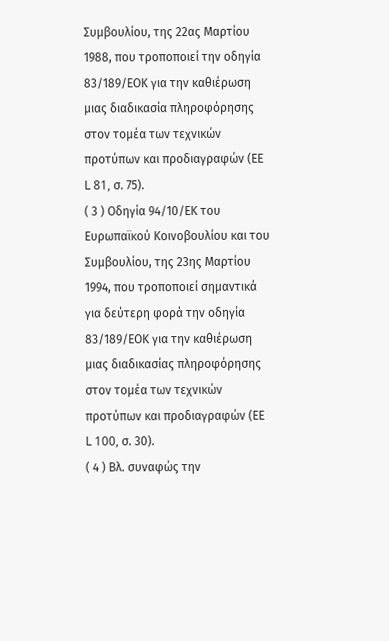Συμβουλίου, της 22ας Μαρτίου 1988, που τροποποιεί την οδηγία 83/189/ΕΟΚ για την καθιέρωση μιας διαδικασία πληροφόρησης στον τομέα των τεχνικών προτύπων και προδιαγραφών (ΕΕ L 81, σ. 75).
( 3 ) Οδηγία 94/10/ΕΚ του Ευρωπαϊκού Κοινοβουλίου και του Συμβουλίου, της 23ης Μαρτίου 1994, που τροποποιεί σημαντικά για δεύτερη φορά την οδηγία 83/189/ΕΟΚ για την καθιέρωση μιας διαδικασίας πληροφόρησης στον τομέα των τεχνικών προτύπων και προδιαγραφών (ΕΕ L 100, σ. 30).
( 4 ) Βλ. συναφώς την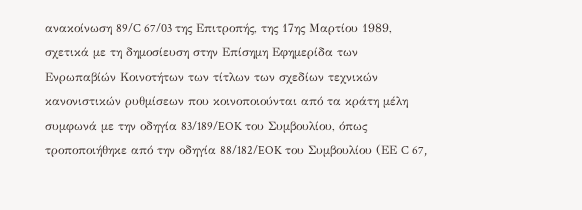ανακοίνωση 89/C 67/03 της Επιτροπής, της 17ης Μαρτίου 1989, σχετικά με τη δημοσίευση στην Επίσημη Εφημερίδα των Ενρωπαβίών Κοινοτήτων των τίτλων των σχεδίων τεχνικών κανονιστικών ρυθμίσεων που κοινοποιούνται από τα κράτη μέλη συμφωνά με την οδηγία 83/189/EOK του Συμβουλίου, όπως τροποποιήθηκε από την οδηγία 88/182/EOK του Συμβουλίου (ΕΕ C 67,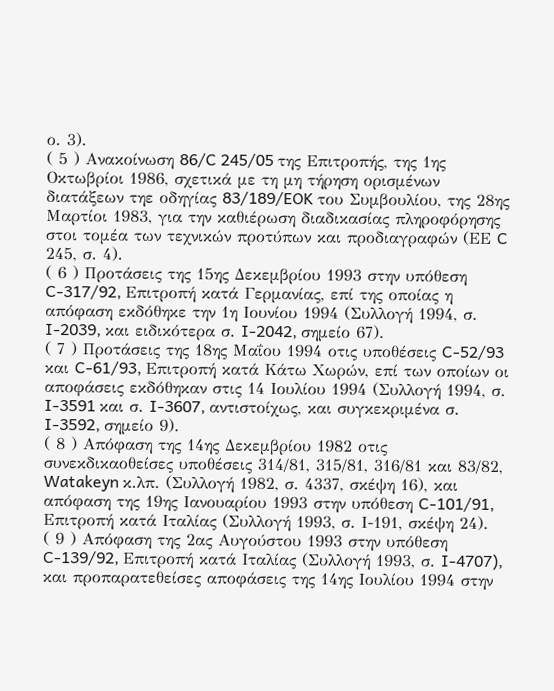ο. 3).
( 5 ) Ανακοίνωση 86/C 245/05 της Επιτροπής, της 1ης Οκτωβρίοι 1986, σχετικά με τη μη τήρηση ορισμένων διατάξεων τηε οδηγίας 83/189/EOK του Συμβουλίου, της 28ης Μαρτίοι 1983, για την καθιέρωση διαδικασίας πληροφόρησης στοι τομέα των τεχνικών προτύπων και προδιαγραφών (ΕΕ C 245, σ. 4).
( 6 ) Προτάσεις της 15ης Δεκεμβρίου 1993 στην υπόθεση C-317/92, Επιτροπή κατά Γερμανίας, επί της οποίας η απόφαση εκδόθηκε την 1η Ιουνίου 1994 (Συλλογή 1994, σ. I-2039, και ειδικότερα σ. I-2042, σημείο 67).
( 7 ) Προτάσεις της 18ης Μαΐου 1994 οτις υποθέσεις C-52/93 και C-61/93, Επιτροπή κατά Κάτω Χωρών, επί των οποίων οι αποφάσεις εκδόθηκαν στις 14 Ιουλίου 1994 (Συλλογή 1994, σ. I-3591 και σ. I-3607, αντιστοίχως, και συγκεκριμένα σ. I-3592, σημείο 9).
( 8 ) Απόφαση της 14ης Δεκεμβρίου 1982 οτις συνεκδικαοθείσες υποθέσεις 314/81, 315/81, 316/81 και 83/82, Watakeyn κ.λπ. (Συλλογή 1982, σ. 4337, σκέψη 16), και απόφαση της 19ης Ιανουαρίου 1993 στην υπόθεση C-101/91, Επιτροπή κατά Ιταλίας (Συλλογή 1993, σ. Ι-191, σκέψη 24).
( 9 ) Απόφαση της 2ας Αυγούστου 1993 στην υπόθεση C-139/92, Επιτροπή κατά Ιταλίας (Συλλογή 1993, σ. I-4707), και προπαρατεθείσες αποφάσεις της 14ης Ιουλίου 1994 στην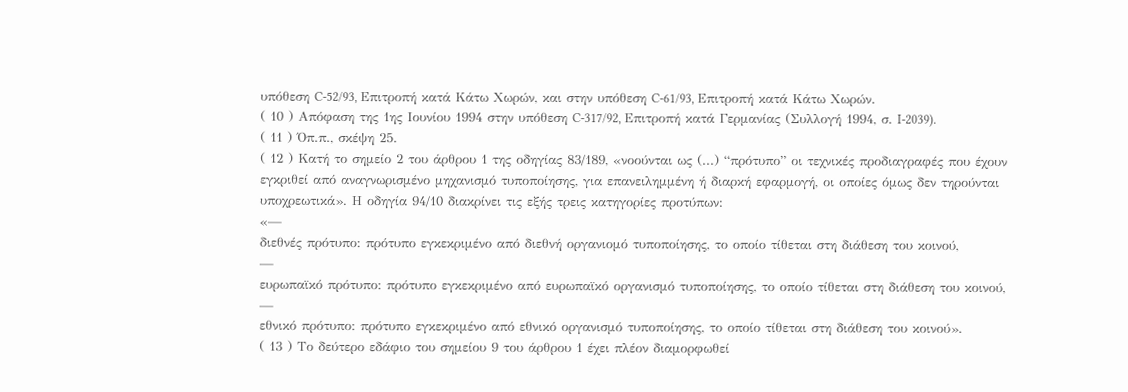υπόθεση C-52/93, Επιτροπή κατά Κάτω Χωρών, και στην υπόθεση C-61/93, Επιτροπή κατά Κάτω Χωρών.
( 10 ) Απόφαση της 1ης Ιουνίου 1994 στην υπόθεση C-317/92, Επιτροπή κατά Γερμανίας (Συλλογή 1994, σ. I-2039).
( 11 ) Όπ.π., σκέψη 25.
( 12 ) Κατή το σημείο 2 του άρθρου 1 της οδηγίας 83/189, «νοούνται ως (...) “πρότυπο” οι τεχνικές προδιαγραφές που έχουν εγκριθεί από αναγνωρισμένο μηχανισμό τυποποίησης, για επανειλημμένη ή διαρκή εφαρμογή, οι οποίες όμως δεν τηρούνται υποχρεωτικά». Η οδηγία 94/10 διακρίνει τις εξής τρεις κατηγορίες προτύπων:
«—
διεθνές πρότυπο: πρότυπο εγκεκριμένο από διεθνή οργανιομό τυποποίησης, το οποίο τίθεται στη διάθεση του κοινού,
—
ευρωπαϊκό πρότυπο: πρότυπο εγκεκριμένο από ευρωπαϊκό οργανισμό τυποποίησης, το οποίο τίθεται στη διάθεση του κοινού,
—
εθνικό πρότυπο: πρότυπο εγκεκριμένο από εθνικό οργανισμό τυποποίησης, το οποίο τίθεται στη διάθεση του κοινού».
( 13 ) Το δεύτερο εδάφιο του σημείου 9 του άρθρου 1 έχει πλέον διαμορφωθεί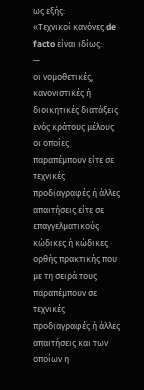ως εξής:
«Τεχνικοί κανόνες de facto είναι ιδίως:
—
οι νομοθετικές, κανονιστικές ή διοικητικές διατάξεις ενός κράτους μέλους οι οποίες παραπέμπουν είτε σε τεχνικές προδιαγραφές ή άλλες απαιτήσεις είτε σε επαγγελματικούς κώδικες ή κώδικες ορθής πρακτικής που με τη σειρά τους παραπέμπουν σε τεχνικές προδιαγραφές ή άλλες απαιτήσεις και των οποίων η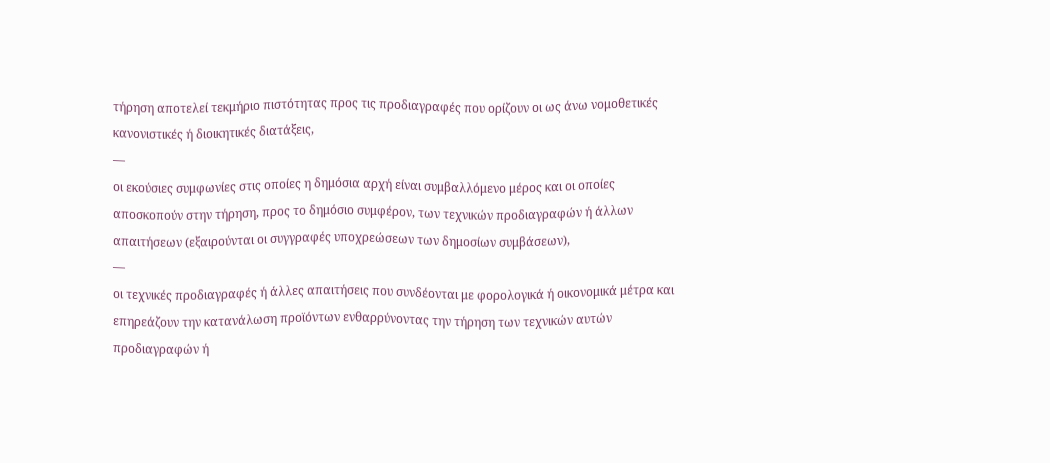τήρηση αποτελεί τεκμήριο πιστότητας προς τις προδιαγραφές που ορίζουν οι ως άνω νομοθετικές κανονιστικές ή διοικητικές διατάξεις,
—
οι εκούσιες συμφωνίες στις οποίες η δημόσια αρχή είναι συμβαλλόμενο μέρος και οι οποίες αποσκοπούν στην τήρηση, προς το δημόσιο συμφέρον, των τεχνικών προδιαγραφών ή άλλων απαιτήσεων (εξαιρούνται οι συγγραφές υποχρεώσεων των δημοσίων συμβάσεων),
—
οι τεχνικές προδιαγραφές ή άλλες απαιτήσεις που συνδέονται με φορολογικά ή οικονομικά μέτρα και επηρεάζουν την κατανάλωση προϊόντων ενθαρρύνοντας την τήρηση των τεχνικών αυτών προδιαγραφών ή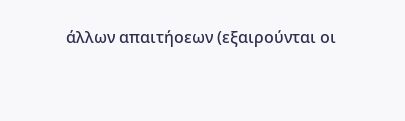άλλων απαιτήοεων (εξαιρούνται οι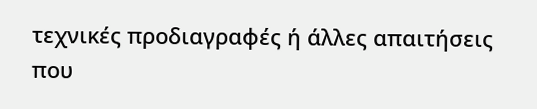τεχνικές προδιαγραφές ή άλλες απαιτήσεις που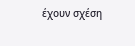έχουν σχέση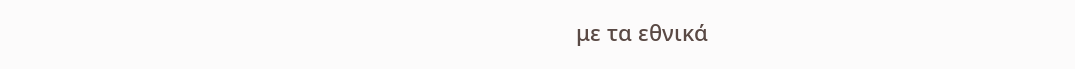με τα εθνικά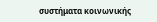συστήματα κοινωνικής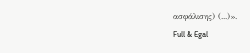ασφάλισης) (...)».
Full & Egal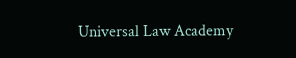Universal Law Academy